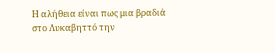Η αλήθεια είναι πως μια βραδιά στο Λυκαβηττό την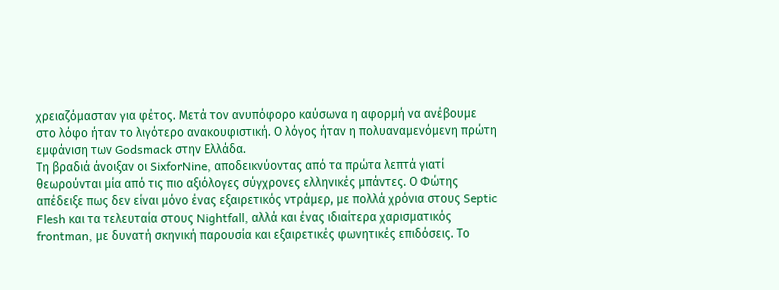χρειαζόμασταν για φέτος. Μετά τον ανυπόφορο καύσωνα η αφορμή να ανέβουμε στο λόφο ήταν το λιγότερο ανακουφιστική. Ο λόγος ήταν η πολυαναμενόμενη πρώτη εμφάνιση των Godsmack στην Ελλάδα.
Τη βραδιά άνοιξαν οι SixforNine, αποδεικνύοντας από τα πρώτα λεπτά γιατί θεωρούνται μία από τις πιο αξιόλογες σύγχρονες ελληνικές μπάντες. Ο Φώτης απέδειξε πως δεν είναι μόνο ένας εξαιρετικός ντράμερ, με πολλά χρόνια στους Septic Flesh και τα τελευταία στους Nightfall, αλλά και ένας ιδιαίτερα χαρισματικός frontman, με δυνατή σκηνική παρουσία και εξαιρετικές φωνητικές επιδόσεις. Το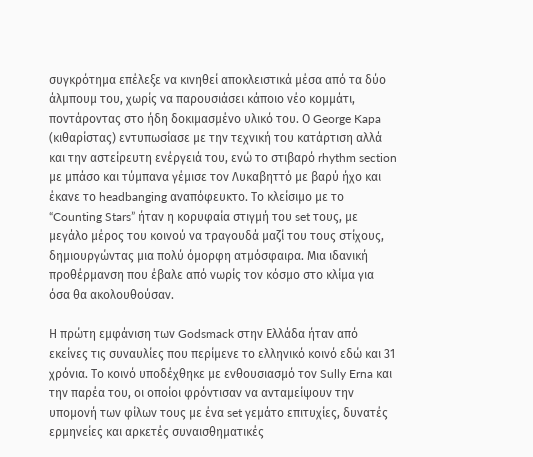συγκρότημα επέλεξε να κινηθεί αποκλειστικά μέσα από τα δύο άλμπουμ του, χωρίς να παρουσιάσει κάποιο νέο κομμάτι, ποντάροντας στο ήδη δοκιμασμένο υλικό του. Ο George Kapa (κιθαρίστας) εντυπωσίασε με την τεχνική του κατάρτιση αλλά και την αστείρευτη ενέργειά του, ενώ το στιβαρό rhythm section με μπάσο και τύμπανα γέμισε τον Λυκαβηττό με βαρύ ήχο και έκανε το headbanging αναπόφευκτο. Το κλείσιμο με το “Counting Stars” ήταν η κορυφαία στιγμή του set τους, με μεγάλο μέρος του κοινού να τραγουδά μαζί του τους στίχους, δημιουργώντας μια πολύ όμορφη ατμόσφαιρα. Μια ιδανική προθέρμανση που έβαλε από νωρίς τον κόσμο στο κλίμα για όσα θα ακολουθούσαν.

Η πρώτη εμφάνιση των Godsmack στην Ελλάδα ήταν από εκείνες τις συναυλίες που περίμενε το ελληνικό κοινό εδώ και 31 χρόνια. Το κοινό υποδέχθηκε με ενθουσιασμό τον Sully Erna και την παρέα του, οι οποίοι φρόντισαν να ανταμείψουν την υπομονή των φίλων τους με ένα set γεμάτο επιτυχίες, δυνατές ερμηνείες και αρκετές συναισθηματικές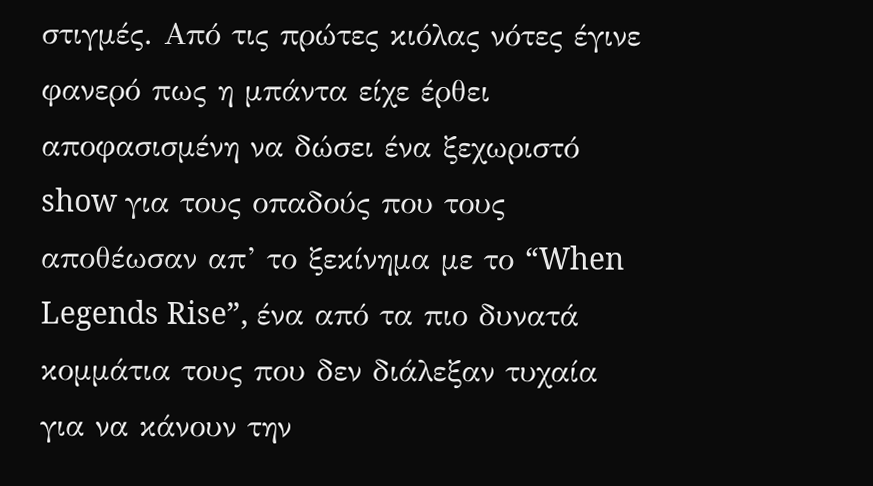στιγμές. Από τις πρώτες κιόλας νότες έγινε φανερό πως η μπάντα είχε έρθει αποφασισμένη να δώσει ένα ξεχωριστό show για τους οπαδούς που τους αποθέωσαν απ’ το ξεκίνημα με το “When Legends Rise”, ένα από τα πιο δυνατά κομμάτια τους που δεν διάλεξαν τυχαία για να κάνουν την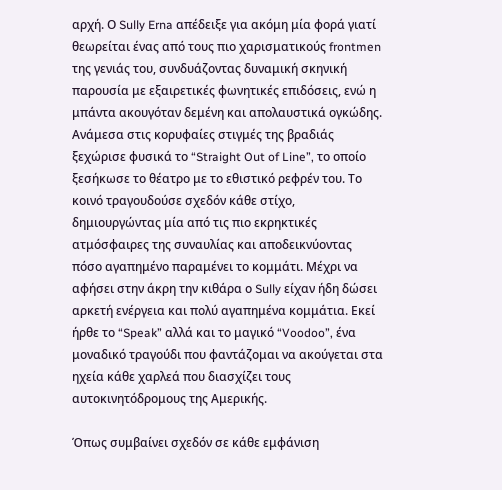αρχή. Ο Sully Erna απέδειξε για ακόμη μία φορά γιατί θεωρείται ένας από τους πιο χαρισματικούς frontmen της γενιάς του, συνδυάζοντας δυναμική σκηνική παρουσία με εξαιρετικές φωνητικές επιδόσεις, ενώ η μπάντα ακουγόταν δεμένη και απολαυστικά ογκώδης. Ανάμεσα στις κορυφαίες στιγμές της βραδιάς ξεχώρισε φυσικά το “Straight Out of Line”, το οποίο ξεσήκωσε το θέατρο με το εθιστικό ρεφρέν του. Το κοινό τραγουδούσε σχεδόν κάθε στίχο, δημιουργώντας μία από τις πιο εκρηκτικές ατμόσφαιρες της συναυλίας και αποδεικνύοντας πόσο αγαπημένο παραμένει το κομμάτι. Μέχρι να αφήσει στην άκρη την κιθάρα ο Sully είχαν ήδη δώσει αρκετή ενέργεια και πολύ αγαπημένα κομμάτια. Εκεί ήρθε το “Speak” αλλά και το μαγικό “Voodoo”, ένα μοναδικό τραγούδι που φαντάζομαι να ακούγεται στα ηχεία κάθε χαρλεά που διασχίζει τους αυτοκινητόδρομους της Αμερικής.

Όπως συμβαίνει σχεδόν σε κάθε εμφάνιση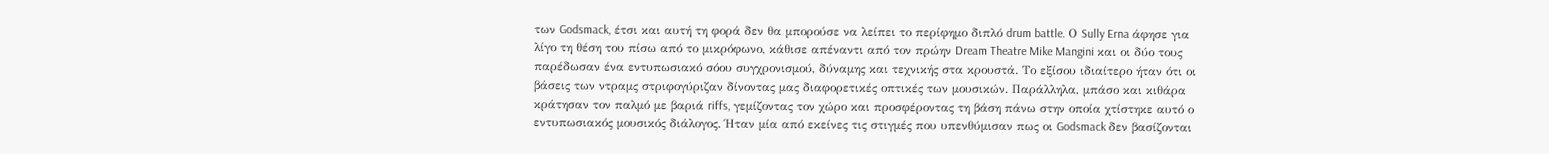των Godsmack, έτσι και αυτή τη φορά δεν θα μπορούσε να λείπει το περίφημο διπλό drum battle. Ο Sully Erna άφησε για λίγο τη θέση του πίσω από το μικρόφωνο, κάθισε απέναντι από τον πρώην Dream Theatre Mike Mangini και οι δύο τους παρέδωσαν ένα εντυπωσιακό σόου συγχρονισμού, δύναμης και τεχνικής στα κρουστά. Το εξίσου ιδιαίτερο ήταν ότι οι βάσεις των ντραμς στριφογύριζαν δίνοντας μας διαφορετικές οπτικές των μουσικών. Παράλληλα, μπάσο και κιθάρα κράτησαν τον παλμό με βαριά riffs, γεμίζοντας τον χώρο και προσφέροντας τη βάση πάνω στην οποία χτίστηκε αυτό ο εντυπωσιακός μουσικός διάλογος. Ήταν μία από εκείνες τις στιγμές που υπενθύμισαν πως οι Godsmack δεν βασίζονται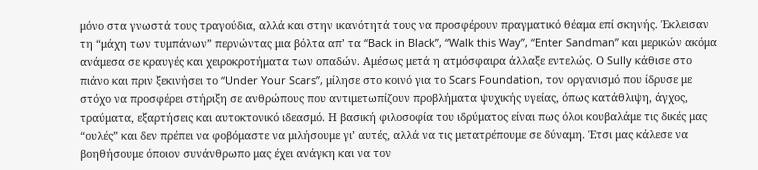μόνο στα γνωστά τους τραγούδια, αλλά και στην ικανότητά τους να προσφέρουν πραγματικό θέαμα επί σκηνής. Έκλεισαν τη “μάχη των τυμπάνων” περνώντας μια βόλτα απ’ τα “Back in Black”, “Walk this Way”, “Enter Sandman” και μερικών ακόμα ανάμεσα σε κραυγές και χειροκροτήματα των οπαδών. Αμέσως μετά η ατμόσφαιρα άλλαξε εντελώς. Ο Sully κάθισε στο πιάνο και πριν ξεκινήσει το “Under Your Scars”, μίλησε στο κοινό για το Scars Foundation, τον οργανισμό που ίδρυσε με στόχο να προσφέρει στήριξη σε ανθρώπους που αντιμετωπίζουν προβλήματα ψυχικής υγείας, όπως κατάθλιψη, άγχος, τραύματα, εξαρτήσεις και αυτοκτονικό ιδεασμό. Η βασική φιλοσοφία του ιδρύματος είναι πως όλοι κουβαλάμε τις δικές μας “ουλές” και δεν πρέπει να φοβόμαστε να μιλήσουμε γι’ αυτές, αλλά να τις μετατρέπουμε σε δύναμη. Έτσι μας κάλεσε να βοηθήσουμε όποιον συνάνθρωπο μας έχει ανάγκη και να τον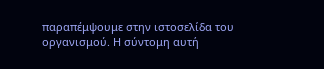παραπέμψουμε στην ιστοσελίδα του οργανισμού. Η σύντομη αυτή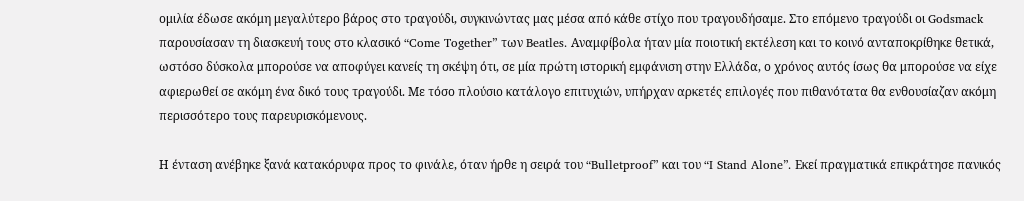ομιλία έδωσε ακόμη μεγαλύτερο βάρος στο τραγούδι, συγκινώντας μας μέσα από κάθε στίχο που τραγουδήσαμε. Στο επόμενο τραγούδι οι Godsmack παρουσίασαν τη διασκευή τους στο κλασικό “Come Together” των Beatles. Αναμφίβολα ήταν μία ποιοτική εκτέλεση και το κοινό ανταποκρίθηκε θετικά, ωστόσο δύσκολα μπορούσε να αποφύγει κανείς τη σκέψη ότι, σε μία πρώτη ιστορική εμφάνιση στην Ελλάδα, ο χρόνος αυτός ίσως θα μπορούσε να είχε αφιερωθεί σε ακόμη ένα δικό τους τραγούδι. Με τόσο πλούσιο κατάλογο επιτυχιών, υπήρχαν αρκετές επιλογές που πιθανότατα θα ενθουσίαζαν ακόμη περισσότερο τους παρευρισκόμενους.

Η ένταση ανέβηκε ξανά κατακόρυφα προς το φινάλε, όταν ήρθε η σειρά του “Bulletproof” και του “I Stand Alone”. Εκεί πραγματικά επικράτησε πανικός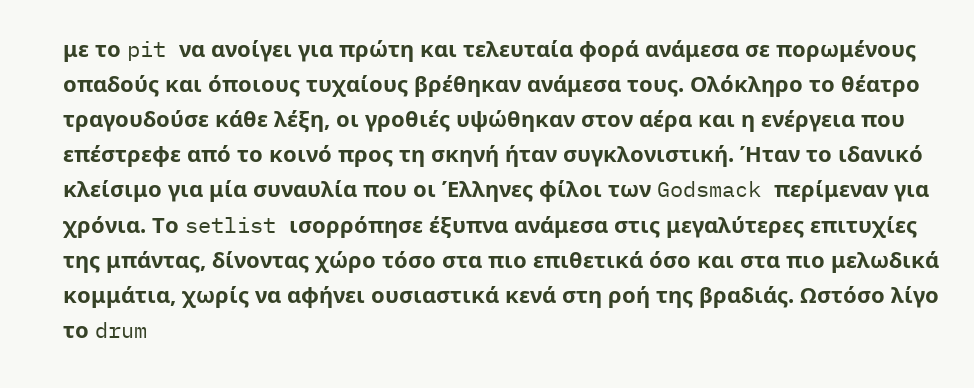με το pit να ανοίγει για πρώτη και τελευταία φορά ανάμεσα σε πορωμένους οπαδούς και όποιους τυχαίους βρέθηκαν ανάμεσα τους. Ολόκληρο το θέατρο τραγουδούσε κάθε λέξη, οι γροθιές υψώθηκαν στον αέρα και η ενέργεια που επέστρεφε από το κοινό προς τη σκηνή ήταν συγκλονιστική. Ήταν το ιδανικό κλείσιμο για μία συναυλία που οι Έλληνες φίλοι των Godsmack περίμεναν για χρόνια. Το setlist ισορρόπησε έξυπνα ανάμεσα στις μεγαλύτερες επιτυχίες της μπάντας, δίνοντας χώρο τόσο στα πιο επιθετικά όσο και στα πιο μελωδικά κομμάτια, χωρίς να αφήνει ουσιαστικά κενά στη ροή της βραδιάς. Ωστόσο λίγο το drum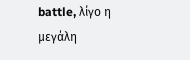battle, λίγο η μεγάλη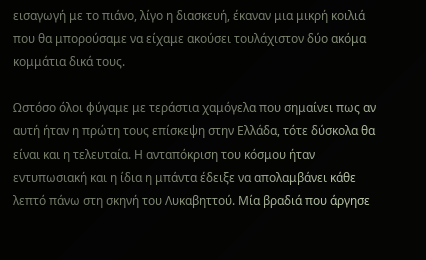εισαγωγή με το πιάνο, λίγο η διασκευή, έκαναν μια μικρή κοιλιά που θα μπορούσαμε να είχαμε ακούσει τουλάχιστον δύο ακόμα κομμάτια δικά τους.

Ωστόσο όλοι φύγαμε με τεράστια χαμόγελα που σημαίνει πως αν αυτή ήταν η πρώτη τους επίσκεψη στην Ελλάδα, τότε δύσκολα θα είναι και η τελευταία. Η ανταπόκριση του κόσμου ήταν εντυπωσιακή και η ίδια η μπάντα έδειξε να απολαμβάνει κάθε λεπτό πάνω στη σκηνή του Λυκαβηττού. Μία βραδιά που άργησε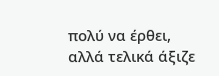πολύ να έρθει, αλλά τελικά άξιζε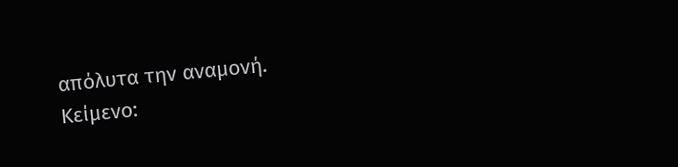απόλυτα την αναμονή.
Κείμενο: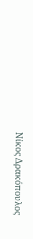Νίκος Δρακόπουλος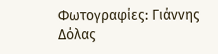Φωτογραφίες: Γιάννης Δόλας